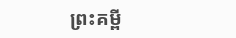ព្រះគម្ពី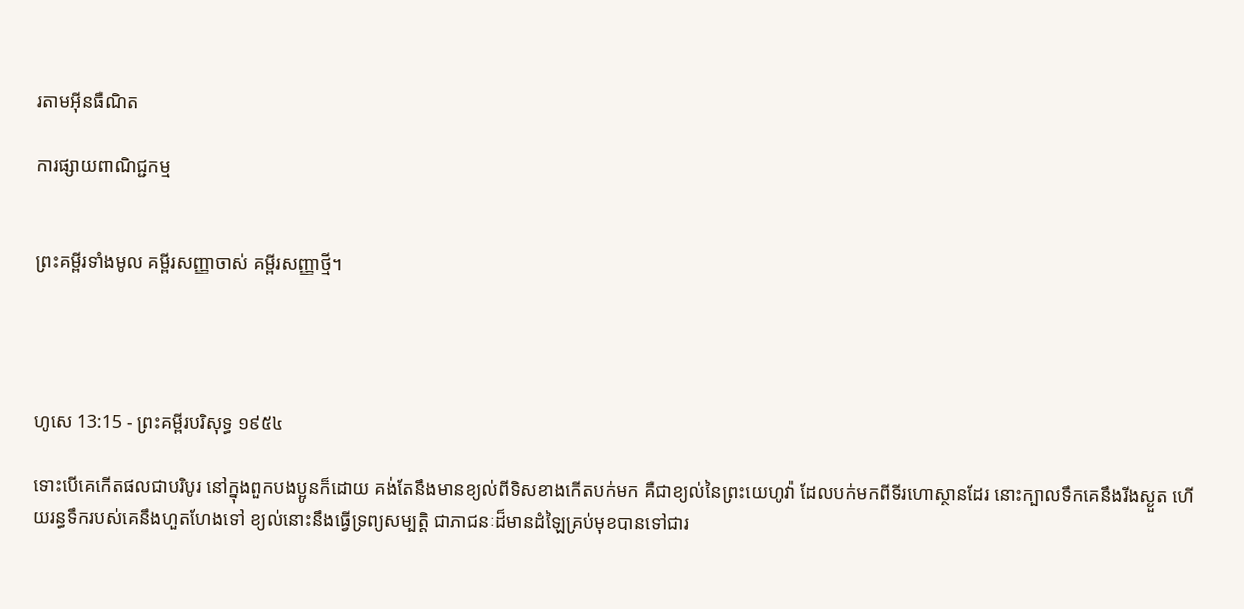រតាមអ៊ីនធឺណិត

ការផ្សាយពាណិជ្ជកម្ម


ព្រះគម្ពីរទាំងមូល គម្ពីរសញ្ញាចាស់ គម្ពីរសញ្ញាថ្មី។




ហូសេ 13:15 - ព្រះគម្ពីរបរិសុទ្ធ ១៩៥៤

ទោះបើគេកើតផលជាបរិបូរ នៅក្នុងពួកបងប្អូនក៏ដោយ គង់តែនឹងមានខ្យល់ពីទិសខាងកើតបក់មក គឺជាខ្យល់នៃព្រះ‌យេហូវ៉ា ដែលបក់មកពីទីរហោ‌ស្ថានដែរ នោះក្បាលទឹកគេនឹងរីងស្ងួត ហើយរន្ធទឹករបស់គេនឹងហួត‌ហែងទៅ ខ្យល់នោះនឹងធ្វើទ្រព្យសម្បត្តិ ជាភាជនៈដ៏មានដំឡៃគ្រប់មុខបានទៅជារ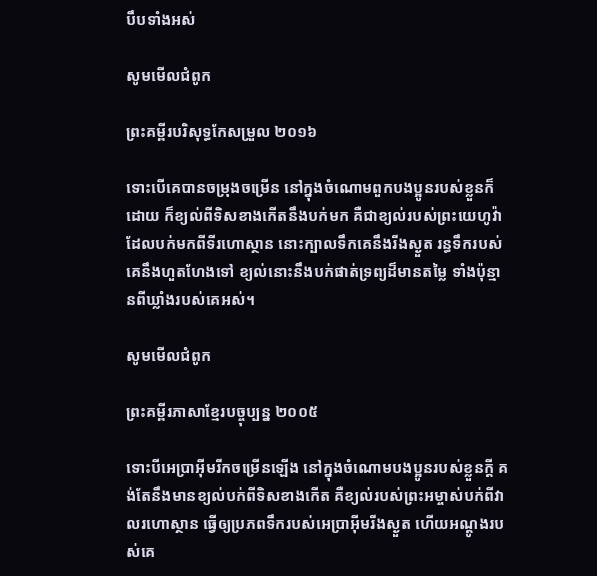បឹបទាំងអស់

សូមមើលជំពូក

ព្រះគម្ពីរបរិសុទ្ធកែសម្រួល ២០១៦

ទោះបើគេបានចម្រុងចម្រើន នៅក្នុងចំណោមពួកបង‌ប្អូនរបស់ខ្លួនក៏ដោយ ក៏ខ្យល់ពីទិសខាងកើតនឹងបក់មក គឺជាខ្យល់របស់ព្រះ‌យេហូវ៉ា ដែលបក់មកពីទីរហោ‌ស្ថាន នោះក្បាលទឹកគេនឹងរីងស្ងួត រន្ធទឹករបស់គេនឹងហួត‌ហែងទៅ ខ្យល់នោះនឹងបក់ផាត់ទ្រព្យដ៏មានតម្លៃ ទាំងប៉ុន្មានពីឃ្លាំងរបស់គេអស់។

សូមមើលជំពូក

ព្រះគម្ពីរភាសាខ្មែរបច្ចុប្បន្ន ២០០៥

ទោះបីអេប្រាអ៊ីមរីកចម្រើនឡើង នៅក្នុងចំណោមបងប្អូនរបស់ខ្លួនក្ដី គង់តែនឹងមានខ្យល់បក់ពីទិសខាងកើត គឺខ្យល់របស់ព្រះ‌អម្ចាស់បក់ពីវាលរហោ‌ស្ថាន ធ្វើឲ្យប្រភពទឹករបស់អេប្រាអ៊ីមរីងស្ងួត ហើយអណ្ដូងរបស់គេ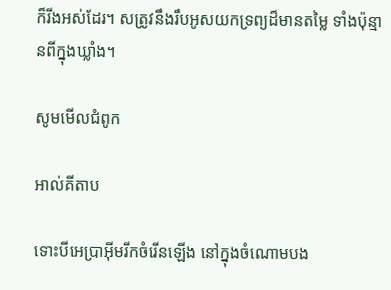ក៏រីងអស់ដែរ។ សត្រូវនឹងរឹបអូសយកទ្រព្យដ៏មានតម្លៃ ទាំងប៉ុន្មានពីក្នុងឃ្លាំង។

សូមមើលជំពូក

អាល់គីតាប

ទោះបីអេប្រាអ៊ីមរីកចំរើនឡើង នៅក្នុងចំណោមបង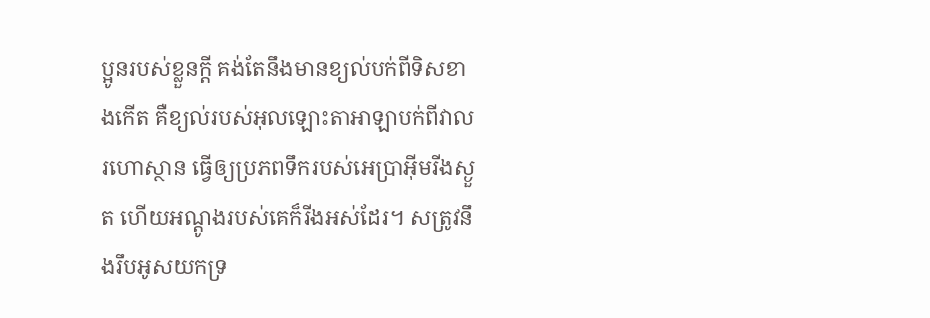ប្អូនរបស់ខ្លួនក្តី គង់តែនឹងមានខ្យល់បក់ពីទិសខាងកើត គឺខ្យល់របស់អុលឡោះ‌តាអាឡាបក់ពីវាលរហោ‌ស្ថាន ធ្វើឲ្យប្រភពទឹករបស់អេប្រាអ៊ីមរីងស្ងួត ហើយអណ្ដូងរបស់គេក៏រីងអស់ដែរ។ សត្រូវនឹងរឹបអូសយកទ្រ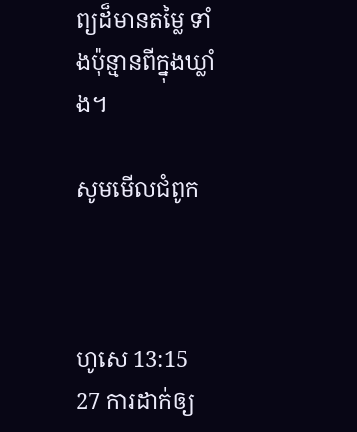ព្យដ៏មានតម្លៃ ទាំងប៉ុន្មានពីក្នុងឃ្លាំង។

សូមមើលជំពូក



ហូសេ 13:15
27 ការដាក់ឲ្យ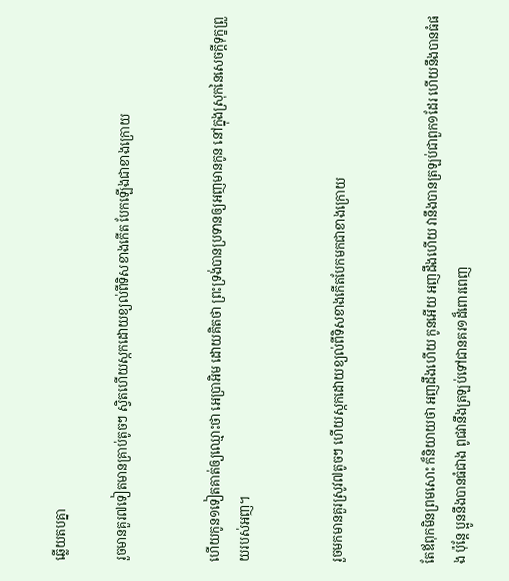ឆ្លើយតបគ្នា

រួចមានគួរ៧ទៀតមានគ្រាប់តូចៗ ស្វិតហើយស្កកដោយខ្យល់ពីទិសខាងកើត បែកឡើងជាខាងក្រោយ


ហើយកូន១ទៀតគាត់ឲ្យឈ្មោះថា អេប្រា‌អិម ដោយគិតថា ព្រះ‌ទ្រង់បានប្រទានឲ្យអញមានកូន នៅក្នុងស្រុកនៃសេចក្ដីទុក្ខព្រួយរបស់អញ។


រួចមកមានគួរស្រូវ៧តូចៗ ហើយស្កកដោយខ្យល់ពីទិសខាងកើតបែកមកជាខាងក្រោយ


តែឪពុកមិនព្រមសោះ ក៏និយាយថា អញដឹងហើយ កូនអើយ អញដឹងហើយ វានឹងបានត្រឡប់ជាពួក១ដែរ ហើយនឹងបានធំផង ប៉ុន្តែ ប្អូននឹងបានធំជាង ពូជវានឹងត្រឡប់ទៅជានគរ១ដ៏ពោរ‌ពេញ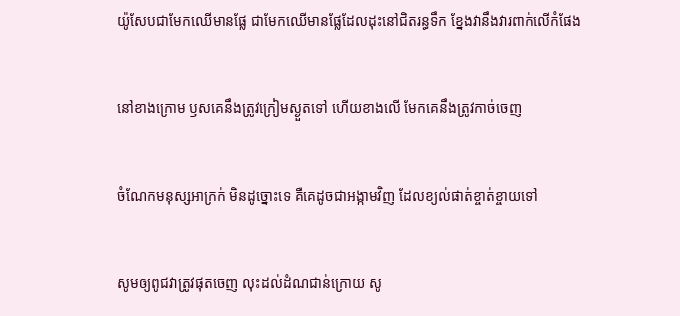យ៉ូសែបជាមែកឈើមានផ្លែ ជាមែកឈើមានផ្លែដែលដុះនៅជិតរន្ធទឹក ខ្នែងវានឹងវារពាក់លើកំផែង


នៅខាងក្រោម ឫសគេនឹងត្រូវក្រៀមស្ងួតទៅ ហើយខាងលើ មែកគេនឹងត្រូវកាច់ចេញ


ចំណែកមនុស្សអាក្រក់ មិនដូច្នោះទេ គឺគេដូចជាអង្កាមវិញ ដែលខ្យល់ផាត់ខ្ចាត់ខ្ចាយទៅ


សូមឲ្យពូជវាត្រូវផុតចេញ លុះដល់ដំណជាន់ក្រោយ សូ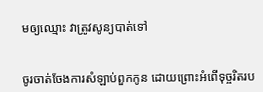មឲ្យឈ្មោះ វាត្រូវសូន្យបាត់ទៅ


ចូរចាត់‌ចែងការសំឡាប់ពួកកូន ដោយព្រោះអំពើទុច្ចរិតរប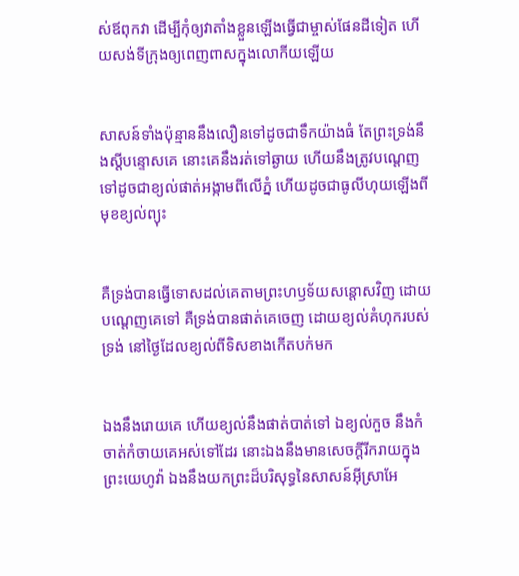ស់ឪពុកវា ដើម្បីកុំឲ្យវាតាំងខ្លួនឡើងធ្វើជាម្ចាស់ផែនដីទៀត ហើយសង់ទីក្រុងឲ្យពេញ‌ពាសក្នុងលោកីយឡើយ


សាសន៍ទាំងប៉ុន្មាននឹងលឿនទៅដូចជាទឹកយ៉ាងធំ តែព្រះទ្រង់នឹងស្តីបន្ទោសគេ នោះគេនឹងរត់ទៅឆ្ងាយ ហើយនឹងត្រូវបណ្តេញទៅដូចជាខ្យល់ផាត់អង្កាមពីលើភ្នំ ហើយដូចជាធូលីហុយឡើងពីមុខខ្យល់ព្យុះ


គឺទ្រង់បានធ្វើទោសដល់គេតាមព្រះ‌ហឫទ័យសន្តោសវិញ ដោយបណ្តេញគេទៅ គឺទ្រង់បានផាត់គេចេញ ដោយខ្យល់គំហុករបស់ទ្រង់ នៅថ្ងៃដែលខ្យល់ពីទិសខាងកើតបក់មក


ឯងនឹងរោយគេ ហើយខ្យល់នឹងផាត់បាត់ទៅ ឯខ្យល់កួច នឹងកំចាត់‌កំចាយគេអស់ទៅដែរ នោះឯងនឹងមានសេចក្ដីរីក‌រាយក្នុងព្រះ‌យេហូវ៉ា ឯងនឹងយកព្រះដ៏បរិសុទ្ធនៃសាសន៍អ៊ីស្រាអែ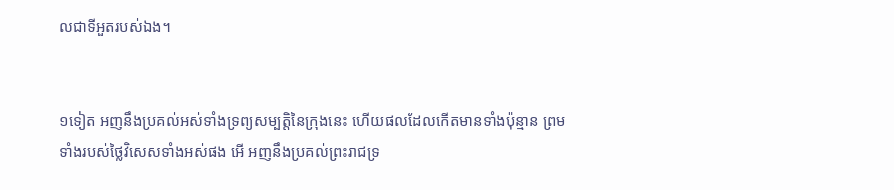លជាទីអួតរបស់ឯង។


១ទៀត អញនឹងប្រគល់អស់ទាំងទ្រព្យសម្បត្តិនៃក្រុងនេះ ហើយផលដែលកើតមានទាំងប៉ុន្មាន ព្រមទាំងរបស់ថ្លៃវិសេសទាំងអស់ផង អើ អញនឹងប្រគល់ព្រះ‌រាជទ្រ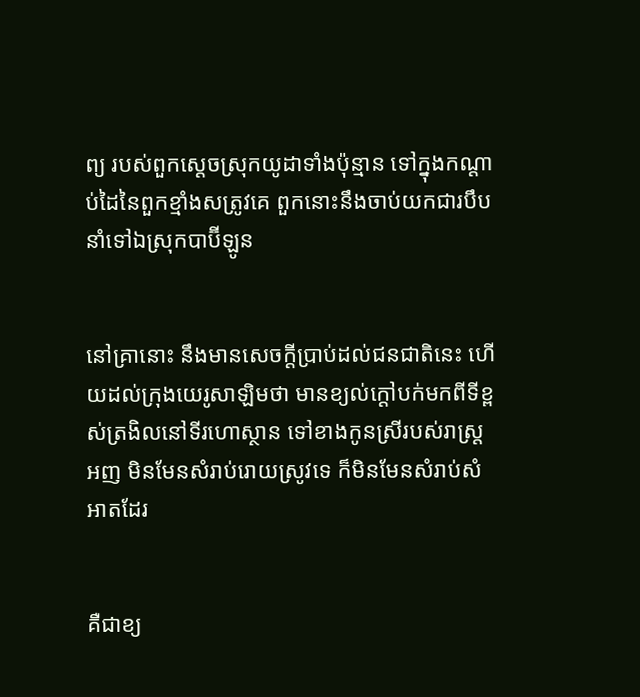ព្យ របស់ពួកស្តេចស្រុកយូដាទាំងប៉ុន្មាន ទៅក្នុងកណ្តាប់ដៃនៃពួកខ្មាំងសត្រូវគេ ពួកនោះនឹងចាប់យកជារបឹប នាំទៅឯស្រុកបាប៊ីឡូន


នៅគ្រានោះ នឹងមានសេចក្ដីប្រាប់ដល់ជន‌ជាតិនេះ ហើយដល់ក្រុងយេរូ‌សាឡិមថា មានខ្យល់ក្តៅបក់មកពីទីខ្ពស់ត្រងិលនៅទីរហោ‌ស្ថាន ទៅខាងកូនស្រីរបស់រាស្ត្រអញ មិនមែនសំរាប់រោយស្រូវទេ ក៏មិនមែនសំរាប់សំអាតដែរ


គឺជាខ្យ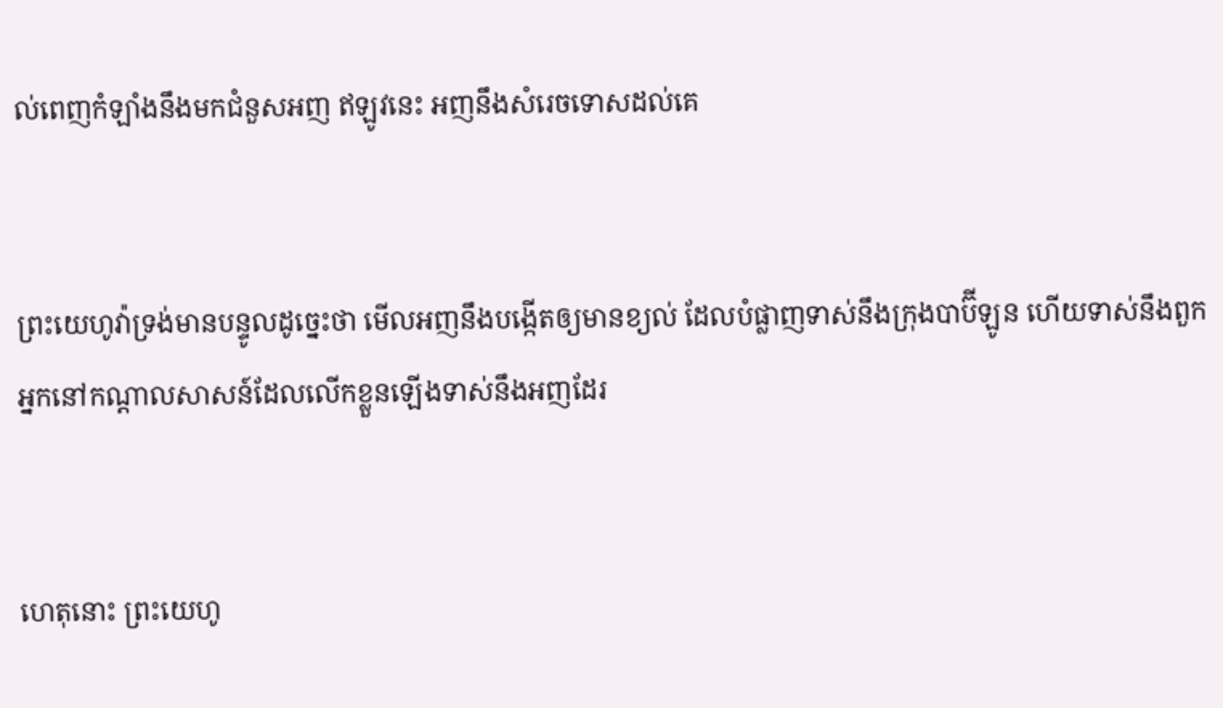ល់ពេញកំឡាំងនឹងមកជំនួសអញ ឥឡូវនេះ អញនឹងសំរេចទោសដល់គេ


ព្រះ‌យេហូវ៉ាទ្រង់មានបន្ទូលដូច្នេះថា មើលអញនឹងបង្កើតឲ្យមានខ្យល់ ដែលបំផ្លាញទាស់នឹងក្រុងបាប៊ីឡូន ហើយទាស់នឹងពួកអ្នកនៅកណ្តាលសាសន៍ដែលលើកខ្លួនឡើងទាស់នឹងអញដែរ


ហេតុនោះ ព្រះ‌យេហូ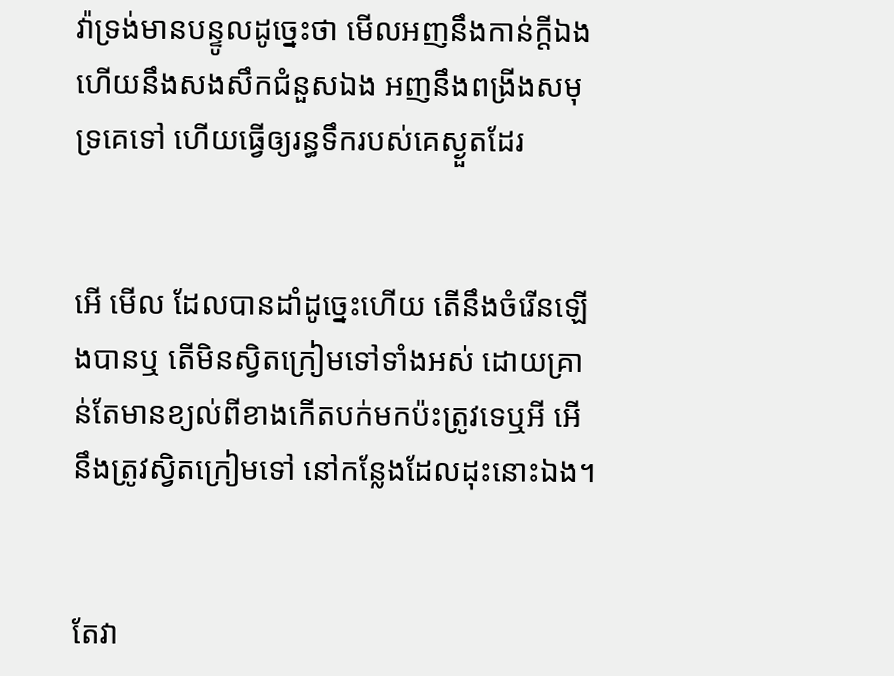វ៉ាទ្រង់មានបន្ទូលដូច្នេះថា មើលអញនឹងកាន់ក្តីឯង ហើយនឹងសង‌សឹកជំនួសឯង អញនឹងពង្រីងសមុទ្រគេទៅ ហើយធ្វើឲ្យរន្ធទឹករបស់គេស្ងួតដែរ


អើ មើល ដែលបានដាំដូច្នេះហើយ តើនឹងចំរើនឡើងបានឬ តើមិនស្វិតក្រៀមទៅទាំងអស់ ដោយគ្រាន់តែមានខ្យល់ពីខាងកើតបក់មកប៉ះត្រូវទេឬអី អើ នឹងត្រូវស្វិតក្រៀមទៅ នៅកន្លែងដែលដុះនោះឯង។


តែវា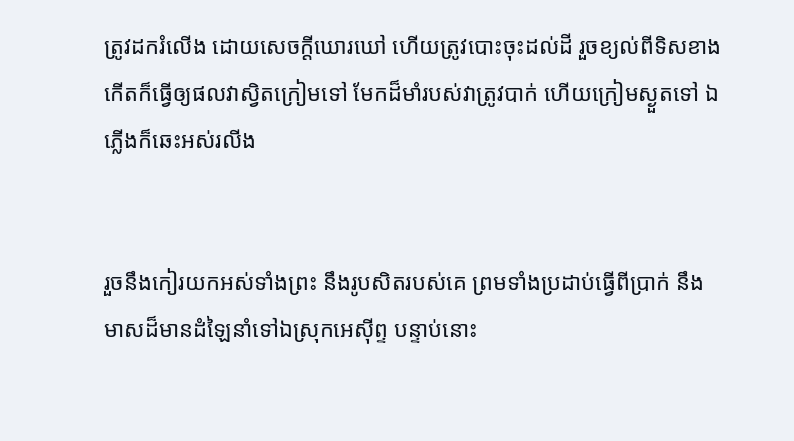ត្រូវដករំលើង ដោយសេចក្ដីឃោរ‌ឃៅ ហើយត្រូវបោះចុះដល់ដី រួចខ្យល់ពីទិសខាងកើតក៏ធ្វើឲ្យផលវាស្វិតក្រៀមទៅ មែកដ៏មាំរបស់វាត្រូវបាក់ ហើយក្រៀមស្ងួតទៅ ឯភ្លើងក៏ឆេះអស់រលីង


រួចនឹងកៀរយកអស់ទាំងព្រះ នឹងរូបសិតរបស់គេ ព្រមទាំងប្រដាប់ធ្វើពីប្រាក់ នឹងមាសដ៏មានដំឡៃនាំទៅឯស្រុកអេស៊ីព្ទ បន្ទាប់នោះ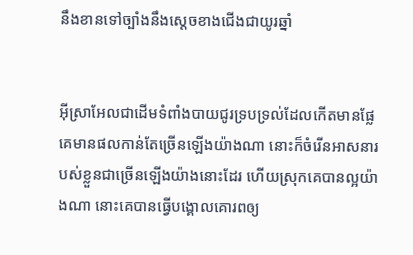នឹងខានទៅច្បាំងនឹងស្តេចខាងជើងជាយូរឆ្នាំ


អ៊ីស្រាអែលជាដើមទំពាំង‌បាយ‌ជូរទ្រប‌ទ្រល់ដែលកើតមានផ្លែ គេមានផលកាន់តែច្រើនឡើងយ៉ាងណា នោះក៏ចំរើនអាសនារបស់ខ្លួនជាច្រើនឡើងយ៉ាងនោះដែរ ហើយស្រុកគេបានល្អយ៉ាងណា នោះគេបានធ្វើបង្គោលគោរពឲ្យ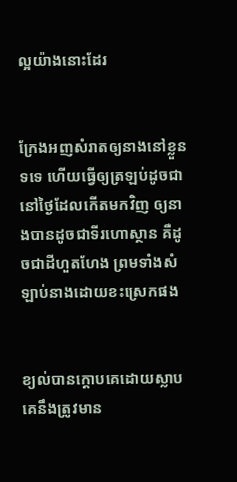ល្អយ៉ាងនោះដែរ


ក្រែងអញសំរាតឲ្យនាងនៅខ្លួនទទេ ហើយធ្វើឲ្យត្រឡប់ដូចជានៅថ្ងៃដែលកើតមកវិញ ឲ្យនាងបានដូចជាទីរហោ‌ស្ថាន គឺដូចជាដីហួត‌ហែង ព្រមទាំងសំឡាប់នាងដោយខះស្រេកផង


ខ្យល់បានក្តោបគេដោយស្លាប គេនឹងត្រូវមាន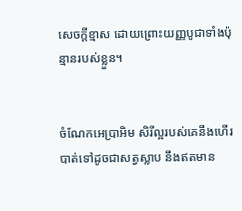សេចក្ដីខ្មាស ដោយព្រោះយញ្ញ‌បូជាទាំងប៉ុន្មានរបស់ខ្លួន។


ចំណែកអេប្រា‌អិម សិរី‌ល្អរបស់គេនឹងហើរបាត់ទៅដូចជាសត្វស្លាប នឹងឥតមាន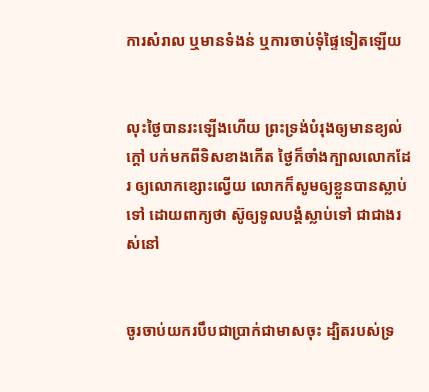ការសំរាល ឬមានទំងន់ ឬការចាប់ទុំផ្ទៃទៀតឡើយ


លុះថ្ងៃបានរះឡើងហើយ ព្រះ‌ទ្រង់បំរុងឲ្យមានខ្យល់ក្តៅ បក់មកពីទិសខាងកើត ថ្ងៃក៏ចាំងក្បាលលោកដែរ ឲ្យលោកខ្សោះល្វើយ លោកក៏សូមឲ្យខ្លួនបានស្លាប់ទៅ ដោយពាក្យថា ស៊ូឲ្យទូលបង្គំស្លាប់ទៅ ជាជាងរស់នៅ


ចូរចាប់យករបឹបជាប្រាក់ជាមាសចុះ ដ្បិតរបស់ទ្រ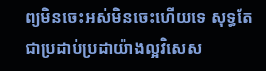ព្យមិនចេះអស់មិនចេះហើយទេ សុទ្ធតែជាប្រដាប់‌ប្រដាយ៉ាងល្អវិសេស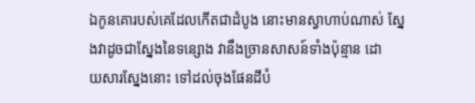ឯកូនគោរបស់គេដែលកើតជាដំបូង នោះមានស្វាហាប់ណាស់ ស្នែងវាដូចជាស្នែងនៃទន្សោង វានឹងច្រានសាសន៍ទាំងប៉ុន្មាន ដោយ‌សារស្នែងនោះ ទៅដល់ចុងផែនដីបំ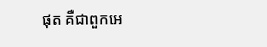ផុត គឺជាពួកអេ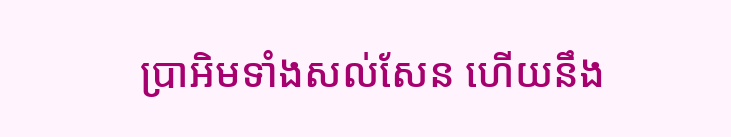ប្រា‌អិមទាំងសល់‌សែន ហើយនឹង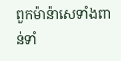ពួកម៉ាន៉ាសេទាំងពាន់ទាំ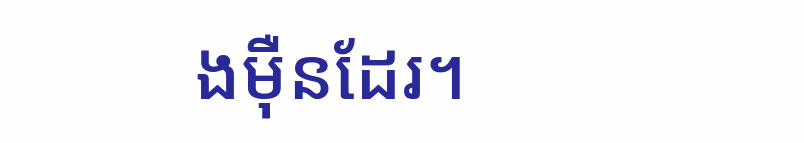ងម៉ឺនដែរ។